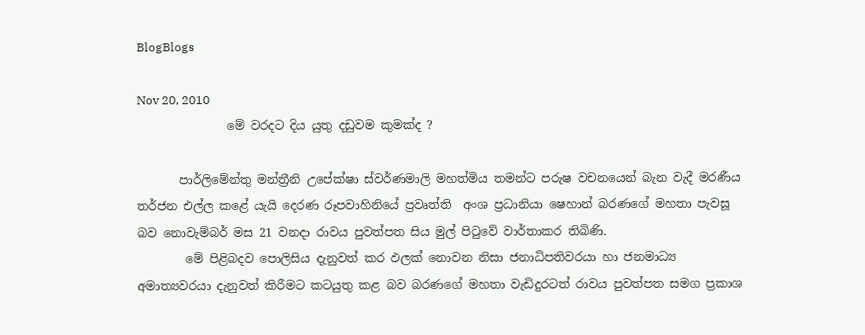BlogBlogs

Nov 20, 2010
               මේ වරදට දිය යුතු දඩුවම කුමක්ද ?

       පාර්ලිමේන්තු මන්ත්‍රීනි උපේක්ෂා ස්වර්ණමාලි මහත්මිය තමන්ට පරුෂ වචනයෙන් බැන වැදී මරණීය තර්ජන එල්ල කළේ යැයි දෙරණ රූපවාහිනියේ ප්‍රවෘත්ති  අංශ ප්‍රධානියා ෂෙහාන් බරණගේ මහතා පැවසූ බව නොවැම්බර් මස 21 වනදා රාවය පුවත්පත සිය මුල් පිටුවේ වාර්තාකර තිබිණි.
        මේ පිළිබදව පොලිසිය දැනුවත් කර ඵලක් නොවන නිසා ජනාධිපතිවරයා හා ජනමාධ්‍ය අමාත්‍යවරයා දැනුවත් කිරීමට කටයුතු කළ බව බරණගේ මහතා වැඩිදුරටත් රාවය පුවත්පත සමග ප්‍රකාශ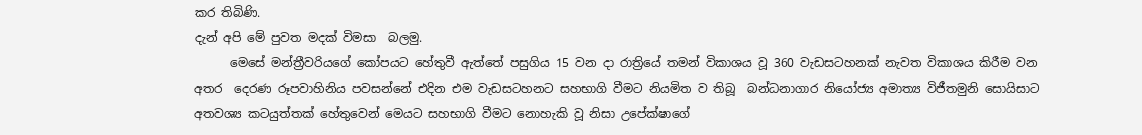කර තිබිණි.
දැන් අපි මේ පුවත මදක් විමසා  බලමු.
      මෙසේ මන්ත්‍රීවරියගේ කෝපයට හේතුවී ඇත්තේ පසුගිය 15 වන දා රාත්‍රියේ තමන් විකාශය වූ 360 වැඩසටහනක් නැවත විකාශය කිරීම වන අතර  දෙරණ රූපවාහිනිය පවසන්නේ එදින එම වැඩසටහනට සහභාගි වීමට නියමිත ව තිබූ  බන්ධනාගාර නියෝජ්‍ය අමාත්‍ය විජීතමුනි සොයිසාට අතවශ්‍ය කටයුත්තක් හේතුවෙන් මෙයට සහභාගි වීමට නොහැකි වූ නිසා උපේක්ෂාගේ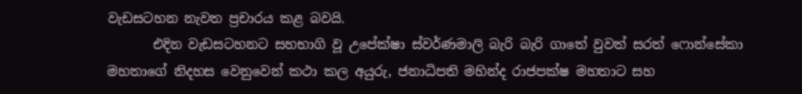වැඩසටහන නැවත ප්‍රචාරය කළ බවයි.
       එදින වැඩසටහනට සහභාගි වූ උපේක්ෂා ස්වර්ණමාලි බැරි බැරි ගාතේ වුවත් සරත් ෆොන්සේකා මහතාගේ නිදහස වෙනුවෙන් කථා කල අයුරු, ජනාධිපති මහින්ද රාජපක්ෂ මහතාට සහ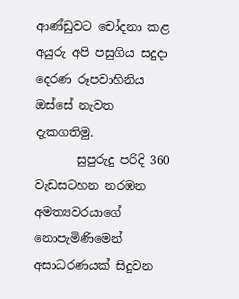ආණ්ඩුවට චෝදනා කළ අයුරු අපි පසුගිය සදුදා දෙරණ රූපවාහිනිය ඔස්සේ නැවත දැකගතිමු.
       සුපුරුදු පරිදි 360 වැඩසටහන නරඹන අමත්‍යවරයාගේ නොපැමිණිමෙන් අසාධරණයක් සිදුවන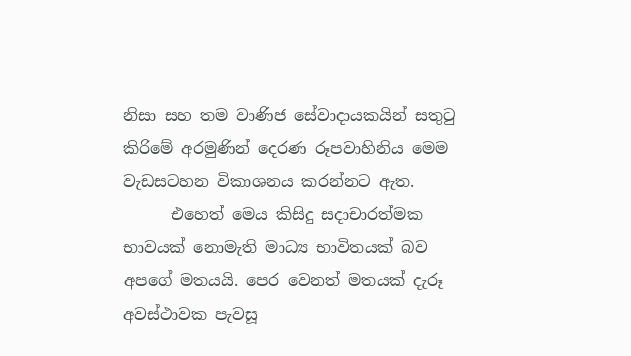නිසා සහ තම වාණිජ සේවාදායකයින් සතුටු කිරිමේ අරමුණින් දෙරණ රූපවාහිනිය මෙම වැඩසටහන විකාශනය කරන්නට ඇත.
      එහෙත් මෙය කිසිදු සදාචාරත්මක භාවයක් නොමැති මාධ්‍ය භාවිතයක් බව අපගේ මතයයි. පෙර වෙනත් මතයක් දැරූ අවස්ථාවක පැවසූ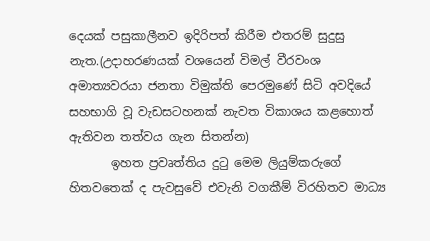දෙයක් පසුකාලීනව ඉදිරිපත් කිරීම එතරම් සුදුසු නැත.(උදාහරණයක් වශයෙන් විමල් වීරවංශ අමාත්‍යවරයා ජනතා විමුක්ති පෙරමුණේ සිටි අවදියේ සහභාගි වූ වැඩසටහනක් නැවත විකාශය කළහොත් ඇතිවන තත්වය ගැන සිතන්න)
       ඉහත ප්‍රවෘත්තිය දුටු මෙම ලියුම්කරුගේ හිතවතෙක් ද පැවසුවේ එවැනි වගකීම් විරහිතව මාධ්‍ය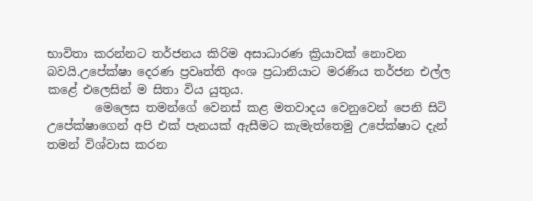භාවිතා කරන්නට තර්ජනය කිරිම අසාධාරණ ක්‍රියාවක් නොවන බවයි.උපේක්ෂා දෙරණ ප්‍රවෘත්ති අංශ ප්‍රධානියාට මරණිය තර්ජන එල්ල කළේ එලෙසින් ම සිතා විය යුතුය.
        මෙලෙස තමන්ගේ වෙනස් කළ මතවාදය වෙනුවෙන් පෙනි සිටි    උපේක්ෂාගෙන් අපි එක් පැනයක් ඇසීමට කැමැත්තෙමු උපේක්ෂාට දැන් තමන් විශ්වාස කරන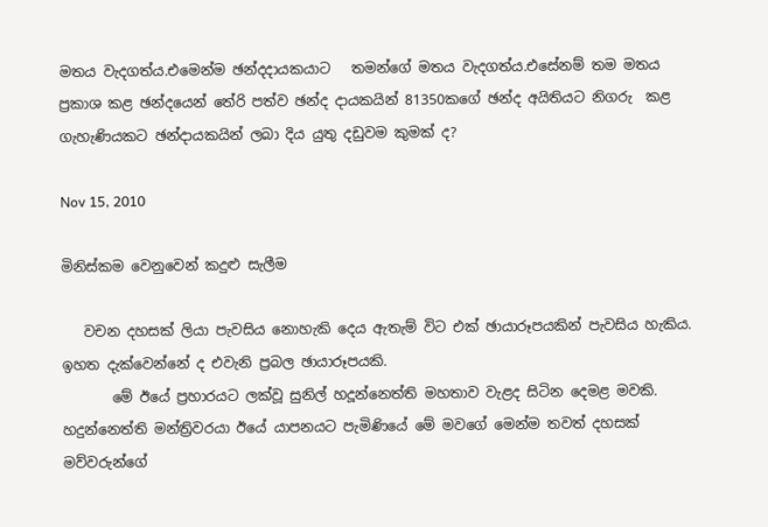මතය වැදගත්ය.එමෙන්ම ඡන්දදායකයාට   තමන්ගේ මතය වැදගත්ය.එසේනම් තම මතය ප්‍රකාශ කළ ඡන්දයෙන් තේරි පත්ව ඡන්ද දායකයින් 81350කගේ ඡන්ද අයිතියට නිගරු  කළ ගැහැණියකට ඡන්දායකයින් ලබා දිය යුතු දඩුවම කුමක් ද?

Nov 15, 2010

මිනිස්කම වෙනුවෙන් කදුළු සැලීම

   වචන දහසක් ලියා පැවසිය නොහැකි දෙය ඇතැම් විට එක් ඡායාරූපයකින් පැවසිය හැකිය. ඉහත දැක්වෙන්නේ ද එවැනි ප්‍රබල ඡායාරූපයකි.
       මේ ඊයේ ප්‍රහාරයට ලක්වූ සුනිල් හදූන්නෙත්ති මහතාව වැළද සිටින දෙමළ මවකි. හදුන්නෙත්ති මන්ත්‍රිවරයා ඊයේ යාපනයට පැමිණියේ මේ මවගේ මෙන්ම තවත් දහසක් මව්වරුන්ගේ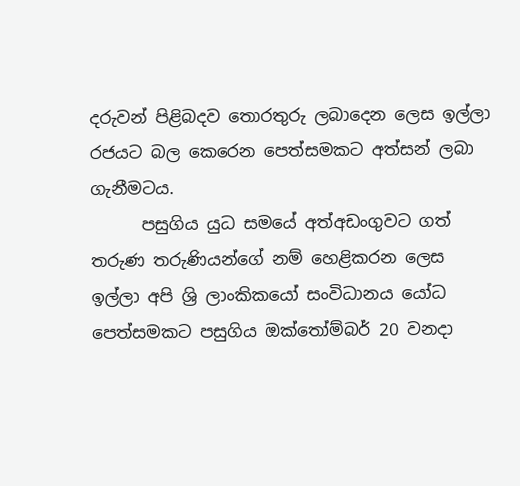දරුවන් පිළිබදව තොරතුරු ලබාදෙන ලෙස ඉල්ලා රජයට බල කෙරෙන පෙත්සමකට අත්සන් ලබා ගැනීමටය.
      පසුගිය යුධ සමයේ අත්අඩංගුවට ගත් තරුණ තරුණියන්ගේ නම් හෙළිකරන ලෙස ඉල්ලා අපි ශ්‍රි ලාංකිකයෝ සංවිධානය යෝධ පෙත්සමකට පසුගිය ඔක්තෝම්බර් 20 වනදා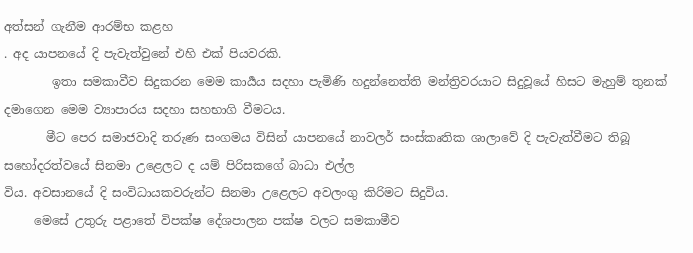අත්සන් ගැනීම ආරම්භ කළහ
. අද යාපනයේ දි පැවැත්වුනේ එහි එක් පියවරකි.
        ඉතා සමකාවීව සිදුකරන මෙම කාර්‍යය සදහා පැමිණි හදුන්නෙත්ති මන්ත්‍රිවරයාට සිදුවූයේ හිසට මැහුම් තුනක් දමාගෙන මෙම ව්‍යාපාරය සදහා සහභාගි වීමටය.
       මීට පෙර සමාජවාදි තරුණ සංගමය විසින් යාපනයේ නාවලර් සංස්කෘතික ශාලාවේ දි පැවැත්වීමට තිබූ සහෝදරත්වයේ සිනමා උළෙලට ද යම් පිරිසකගේ බාධා එල්ල
විය. අවසානයේ දි සංවිධායකවරුන්ට සිනමා උළෙලට අවලංගු කිරිමට සිදුවිය.
     මෙසේ උතුරු පළාතේ විපක්ෂ දේශපාලන පක්ෂ වලට සමකාමීව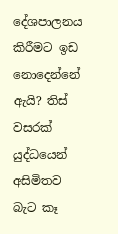දේශපාලනය කිරීමට ඉඩ නොදෙන්නේ ඇයි? තිස් වසරක් යුද්ධයෙන් අසිමිතව බැට කෑ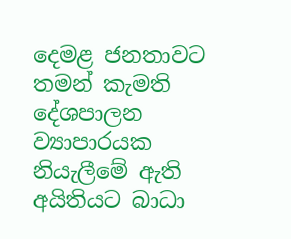දෙමළ ජනතාවට තමන් කැමති දේශපාලන ව්‍යාපාරයක නියැලීමේ ඇති අයිතියට බාධා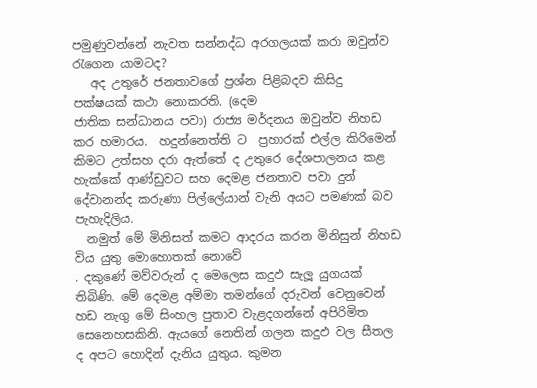පමුණුවන්නේ නැවත සන්නද්ධ අරගලයක් කරා ඔවුන්ව රැගෙන යාමටද?
   අද උතුරේ ජනතාවගේ ප්‍රශ්න පිළිබදව කිසිදු පක්ෂයක් කථා නොකරති. (දෙම
ජාතික සන්ධානය පවා) රාජ්‍ය මර්දනය ඔවුන්ව නිහඩ කර හමාරය.  හදුන්නෙත්ති ට  ප්‍රහාරක් එල්ල කිරිමෙන්  කිමට උත්සහ දරා ඇත්තේ ද උතුරෙ දේශපාලනය කළ හැක්කේ ආණ්ඩුවට සහ දෙමළ ජනතාව පවා දුන් දේවානන්ද කරුණා පිල්ලේයාන් වැනි අයට පමණක් බව පැහැදිලිය.
  නමුත් මේ මිනිසත් කමට ආදරය කරන මිනිසුන් නිහඩ විය යුතු මොහොතක් නොවේ
. දකුණේ මව්වරුන් ද මෙලෙස කදුඵ සැලූ යුගයක් තිබිණි. මේ දෙමළ අම්මා තමන්ගේ දරුවන් වෙනුවෙන් හඩ නැගු මේ සිංහල පුතාව වැළදගන්නේ අපිරිමිත සෙනෙහසකිනි. ඇයගේ නෙතින් ගලන කදුඵ වල සීතල ද අපට හොදින් දැනිය යුතුය. කුමන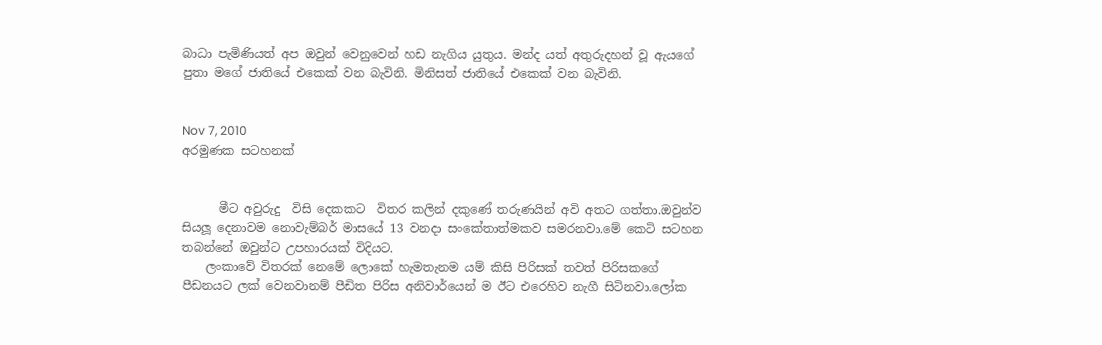බාධා පැමිණියත් අප ඔවුන් වෙනුවෙන් හඩ නැගිය යුතුය. මන්ද යත් අතුරුදහන් වූ ඇයගේ පුතා මගේ ජාතියේ එකෙක් වන බැවිනි. මිනිසත් ජාතියේ එකෙක් වන බැවිනි.


Nov 7, 2010
අරමුණක සටහනක්


      මීට අවුරුදු  විසි දෙකකට  විතර කලින් දකුණේ තරුණයින් අවි අතට ගත්තා.ඔවුන්ව සියලූ දෙනාවම නොවැම්බර් මාසයේ 13 වනදා සංකේතාත්මකව සමරනවා.මේ කෙටි සටහන තබන්නේ ඔවුන්ට උපහාරයක් විදියට.
    ලංකාවේ විතරක් නෙමේ ලොකේ හැමතැනම යම් කිසි පිරිසක් තවත් පිරිසකගේ පීඩනයට ලක් වෙනවානම් පීඩිත පිරිස අනිවාර්යෙන් ම ඊට එරෙහිව නැගී සිටිනවා.ලෝක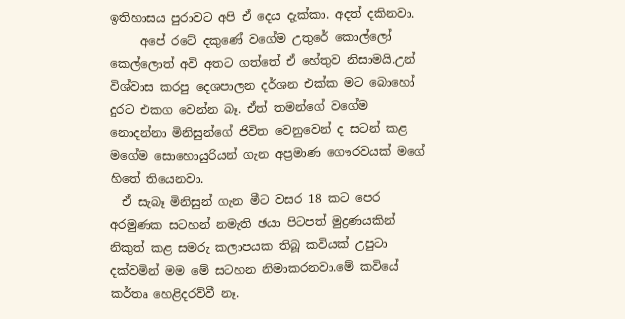ඉතිහාසය පුරාවට අපි ඒ දෙය දැක්කා. අදත් දකිනවා.
     අපේ රටේ දකුණේ වගේම උතුරේ කොල්ලෝ කෙල්ලොත් අවි අතට ගත්තේ ඒ හේතුව නිසාමයි.උන් විශ්වාස කරපු දෙශපාලන දර්ශන එක්ක මට බොහෝ දුරට එකග වෙන්න බෑ. ඒත් තමන්ගේ වගේම නොදන්නා මිනිසුන්ගේ ජිවිත වෙනුවෙන් ද සටන් කළ මගේම සොහොයුරියන් ගැන අප්‍රමාණ ගෞරවයක් මගේ හිතේ තියෙනවා.
  ඒ සැබෑ මිනිසුන් ගැන මීට වසර 18 කට පෙර අරමුණක සටහන් නමැති ඡයා පිටපත් මුද්‍රණයකින් නිකුත් කළ සමරු කලාපයක තිබූ කවියක් උපුටා දක්වමින් මම මේ සටහන නිමාකරනවා.මේ කවියේ කර්තෘ හෙළිදරව්වී නෑ.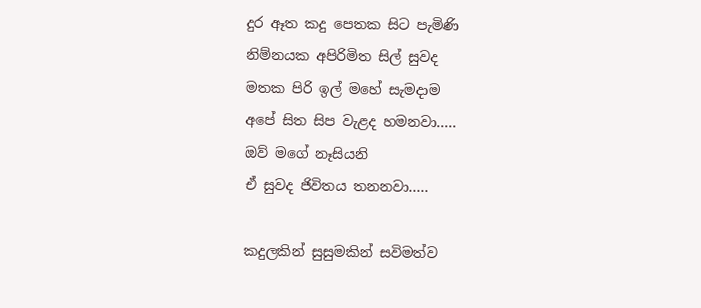දුර ඈත කදු පෙතක සිට පැමිණි
නිම්නයක අපිරිමිත සිල් සුවද
මතක පිරි ඉල් මහේ සැමදාම
අපේ සිත සිප වැළද හමනවා.....
ඔව් මගේ නෑසියනි
ඒ සුවද ජිවිතය තනනවා.....

කදුලකින් සුසුමකින් සවිමත්ව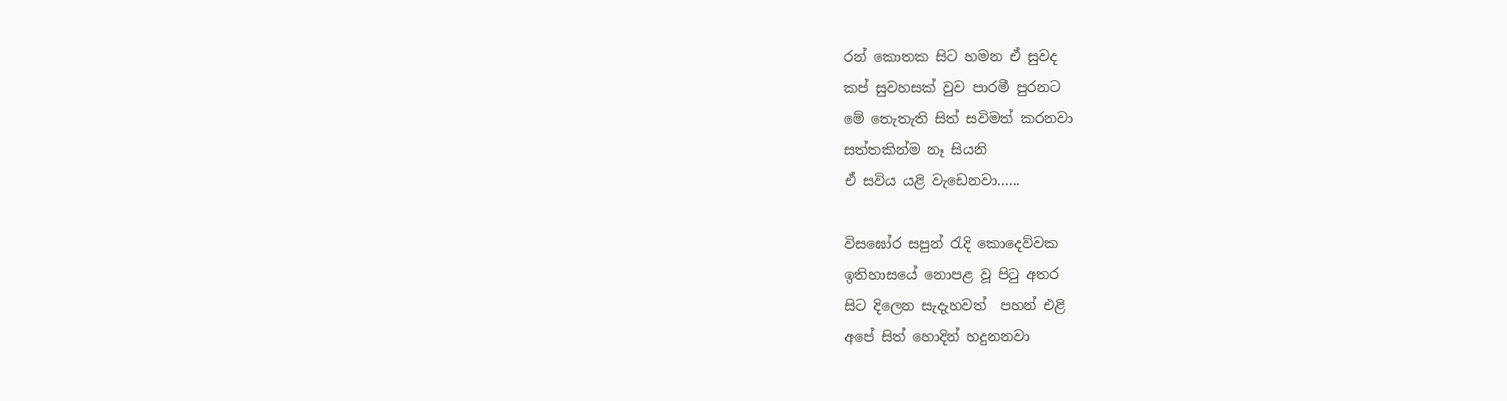රන් කොතක සිට හමන ඒ සුවද
කප් සුවහසක් වුව පාරමී පුරනට
මේ තෙැතැති සිත් සවිමත් කරනවා
සත්තකින්ම නෑ සියනි
ඒ සවිය යළි වැඩෙනවා......

විසඝෝර සපුන් රැදි කොදෙව්වක
ඉතිහාසයේ නොපළ වූ පිටු අතර
සිට දිලෙන සැදැහවත්  පහන් එළි
අපේ සිත් හොදින් හදුනනවා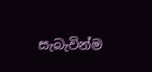සැබැවින්ම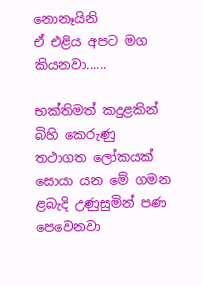නොනෑයිනි
ඒ එළිය අපට මග කියනවා......

භක්තිමත් කදුළකින් බිහි කෙරුණු
තථාගත ලෝකයක් සොයා යන මේ ගමන
ළබැදි උණුසුමින් පණ පෙවෙනවා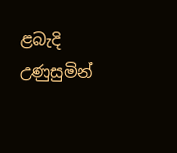ළබැදි උණුසුමින්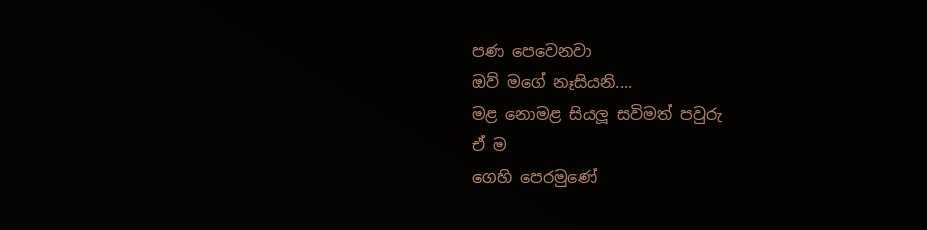පණ පෙවෙනවා
ඔව් මගේ නෑසියනි....
මළ නොමළ සියලූ සවිමත් පවුරු
ඒ ම
ගෙහි පෙරමුණේ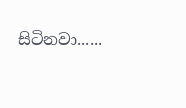සිටිනවා......